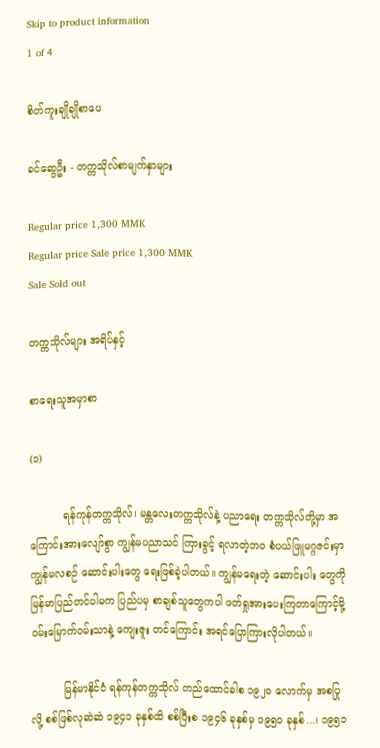Skip to product information
1 of 4

စိတ်ကူးချိုချိုစာပေ

ခင်ဆွေဦး - တက္ကသိုလ်စာမျက်နှာများ

Regular price 1,300 MMK
Regular price Sale price 1,300 MMK
Sale Sold out

တက္ကသိုလ်များ အရိပ်နှင့်

စာရေးသူအမှာစာ

(၁)

          ရန်ကုန်တက္ကသိုလ်၊ မန္တလေးတက္ကသိုလ်နဲ့ ပညာရေး တက္ကသိုလ်တို့မှာ အကြောင်းအားလျော်စွာ ကျွန်မပညာသင် ကြားခွင့် ရလာတဲ့ဘဝ စံပယ်ဖြူမဂ္ဂဇင်းမှာ ကျွန်မလစဉ် ဆောင်းပါးတွေ ရေးဖြစ်ခဲ့ပါတယ်။ ကျွန်မရေးတဲ့ ဆောင်းပါး တွေကို မြန်မာပြည်တင်ပါမက ပြည်ပမှ စာချစ်သူတွေကပါ ဖတ်ရှုအားပေးကြတာကြောင့်မို့ ဝမ်းမြောက်ဝမ်းသာနဲ့ ကျေးဇူး တင်ကြောင်း အရင်ပြောကြားလိုပါတယ်။

          မြန်မာနိုင်ငံ ရန်ကုန်တက္ကသိုလ် တည်ထောင်ခါစ ၁၉၂ဝ လောက်မှ အစပြုလို့ စစ်ဖြစ်လုဆဲဆဲ ၁၉၄၁ ခုနှစ်ထိ စစ်ပြီးစ ၁၉၄၆ ခုနှစ်မှ ၁၉၅၀ ခုနှစ်...၊ ၁၉၅၁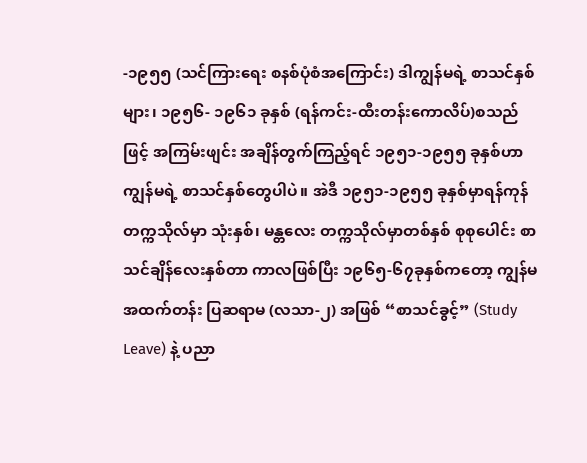-၁၉၅၅ (သင်ကြားရေး စနစ်ပုံစံအကြောင်း) ဒါကျွန်မရဲ့ စာသင်နှစ် များ၊ ၁၉၅၆- ၁၉၆၁ ခုနှစ် (ရန်ကင်း-ထီးတန်းကောလိပ်)စသည်ဖြင့် အကြမ်းဖျင်း အချိန်တွက်ကြည့်ရင် ၁၉၅၁-၁၉၅၅ ခုနှစ်ဟာ ကျွန်မရဲ့ စာသင်နှစ်တွေပါပဲ။ အဲဒီ ၁၉၅၁-၁၉၅၅ ခုနှစ်မှာရန်ကုန်တက္ကသိုလ်မှာ သုံးနှစ်၊ မန္တလေး တက္ကသိုလ်မှာတစ်နှစ် စုစုပေါင်း စာသင်ချိန်လေးနှစ်တာ ကာလဖြစ်ပြီး ၁၉၆၅-၆၇ခုနှစ်ကတော့ ကျွန်မအထက်တန်း ပြဆရာမ (လသာ-၂) အဖြစ် “စာသင်ခွင့်” (Study Leave) နဲ့ ပညာ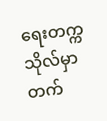ရေးတက္ကသိုလ်မှာ တက်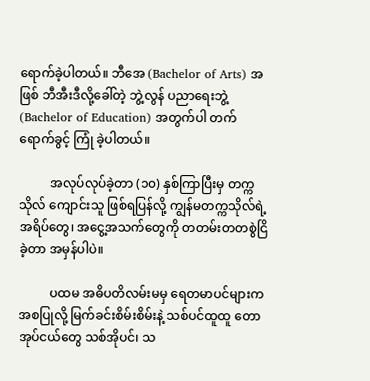ရောက်ခဲ့ပါတယ်။ ဘီအေ (Bachelor of Arts) အဖြစ် ဘီအီးဒီလို့ခေါ်တဲ့ ဘွဲ့လွန် ပညာရေးဘွဲ့ (Bachelor of Education) အတွက်ပါ တက်ရောက်ခွင့် ကြုံ ခဲ့ပါတယ်။

          အလုပ်လုပ်ခဲ့တာ (၁၀) နှစ်ကြာပြီးမှ တက္ကသိုလ် ကျောင်းသူ ဖြစ်ရပြန်လို့ ကျွန်မတက္ကသိုလ်ရဲ့ အရိပ်တွေ၊ အငွေ့အသက်တွေကို တတမ်းတတစွဲငြိခဲ့တာ အမှန်ပါပဲ။

          ပထမ အဓိပတိလမ်းမမှ ရေတမာပင်များက အစပြုလို့ မြက်ခင်းစိမ်းစိမ်းနဲ့ သစ်ပင်ထူထူ တောအုပ်ငယ်တွေ သစ်အိုပင်၊ သ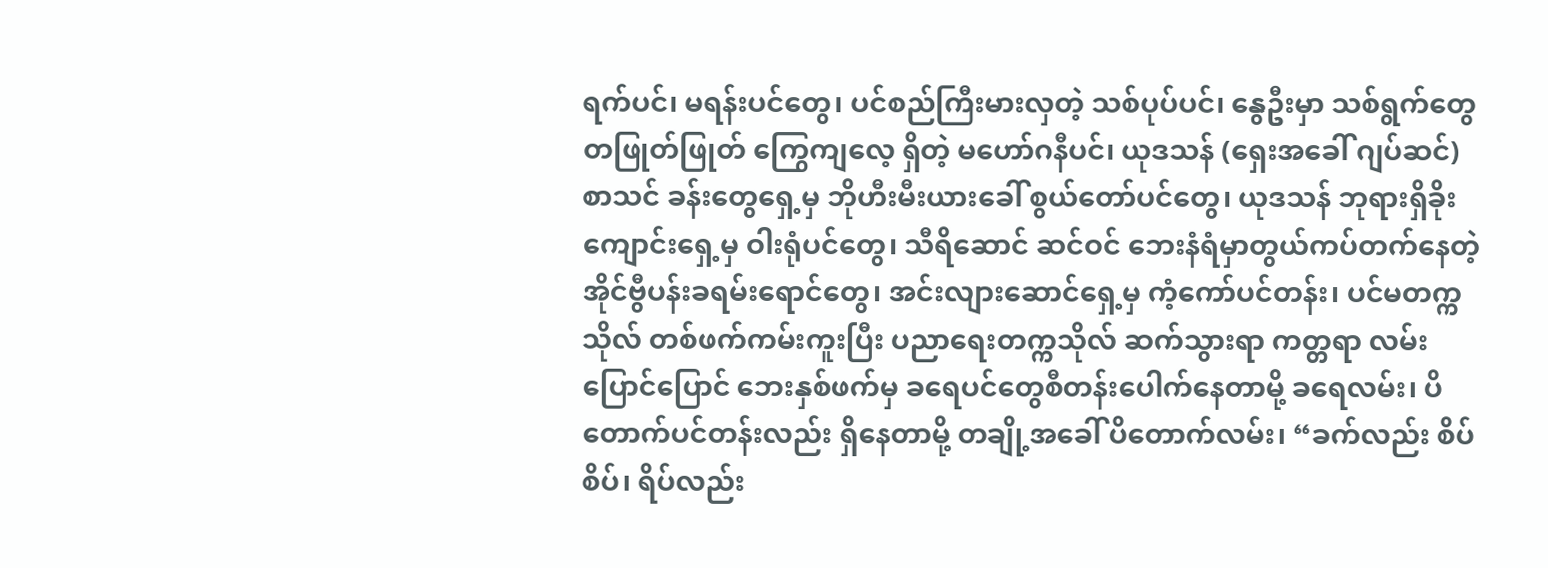ရက်ပင်၊ မရန်းပင်တွေ၊ ပင်စည်ကြီးမားလှတဲ့ သစ်ပုပ်ပင်၊ နွေဦးမှာ သစ်ရွက်တွေတဖြုတ်ဖြုတ် ကြွေကျလေ့ ရှိတဲ့ မဟော်ဂနီပင်၊ ယုဒသန် (ရှေးအခေါ် ဂျပ်ဆင်) စာသင် ခန်းတွေရှေ့မှ ဘိုဟီးမီးယားခေါ် စွယ်တော်ပင်တွေ၊ ယုဒသန် ဘုရားရှိခိုးကျောင်းရှေ့မှ ဝါးရုံပင်တွေ၊ သီရိဆောင် ဆင်ဝင် ဘေးနံရံမှာတွယ်ကပ်တက်နေတဲ့ အိုင်ဗွီပန်းခရမ်းရောင်တွေ၊ အင်းလျားဆောင်ရှေ့မှ ကံ့ကော်ပင်တန်း၊ ပင်မတက္ကသိုလ် တစ်ဖက်ကမ်းကူးပြီး ပညာရေးတက္ကသိုလ် ဆက်သွားရာ ကတ္တရာ လမ်းပြောင်ပြောင် ဘေးနှစ်ဖက်မှ ခရေပင်တွေစီတန်းပေါက်နေတာမို့ ခရေလမ်း၊ ပိတောက်ပင်တန်းလည်း ရှိနေတာမို့ တချို့အခေါ် ပိတောက်လမ်း၊ “ခက်လည်း စိပ်စိပ်၊ ရိပ်လည်း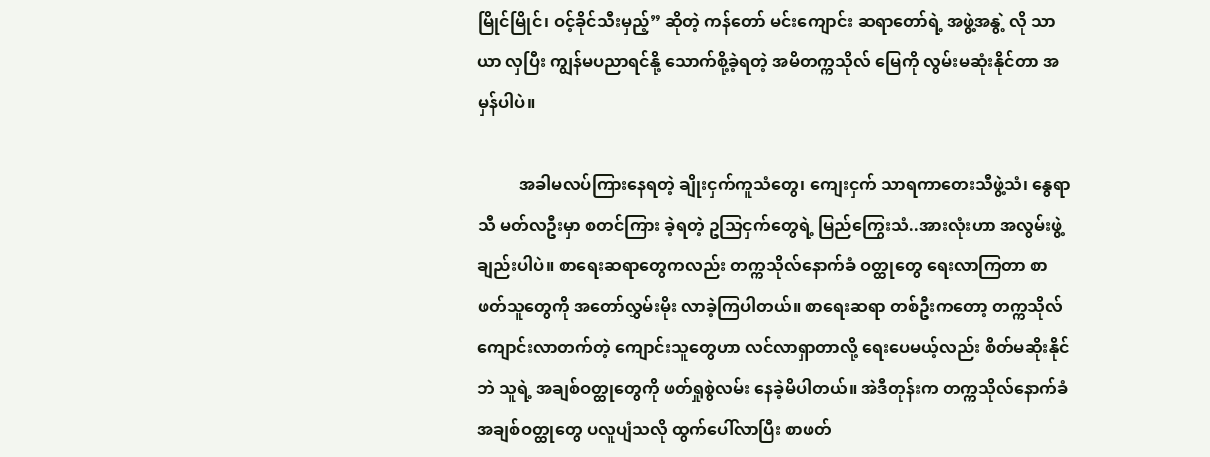မြိုင်မြိုင်၊ ဝင့်ခိုင်သီးမှည့်” ဆိုတဲ့ ကန်တော် မင်းကျောင်း ဆရာတော်ရဲ့ အဖွဲ့အနွဲ့ လို သာယာ လှပြီး ကျွန်မပညာရင်နို့ သောက်စို့ခဲ့ရတဲ့ အမိတက္ကသိုလ် မြေကို လွမ်းမဆုံးနိုင်တာ အမှန်ပါပဲ။

          အခါမလပ်ကြားနေရတဲ့ ချိုးငှက်ကူသံတွေ၊ ကျေးငှက် သာရကာတေးသီဖွဲ့သံ၊ နွေရာသီ မတ်လဦးမှာ စတင်ကြား ခဲ့ရတဲ့ ဥသြငှက်တွေရဲ့ မြည်ကြွေးသံ..အားလုံးဟာ အလွမ်းဖွဲ့ ချည်းပါပဲ။ စာရေးဆရာတွေကလည်း တက္ကသိုလ်နောက်ခံ ဝတ္ထုတွေ ရေးလာကြတာ စာဖတ်သူတွေကို အတော်လွှမ်းမိုး လာခဲ့ကြပါတယ်။ စာရေးဆရာ တစ်ဦးကတော့ တက္ကသိုလ်ကျောင်းလာတက်တဲ့ ကျောင်းသူတွေဟာ လင်လာရှာတာလို့ ရေးပေမယ့်လည်း စိတ်မဆိုးနိုင်ဘဲ သူရဲ့ အချစ်ဝတ္ထုတွေကို ဖတ်ရှုစွဲလမ်း နေခဲ့မိပါတယ်။ အဲဒီတုန်းက တက္ကသိုလ်နောက်ခံ အချစ်ဝတ္ထုတွေ ပလူပျံသလို ထွက်ပေါ်လာပြီး စာဖတ်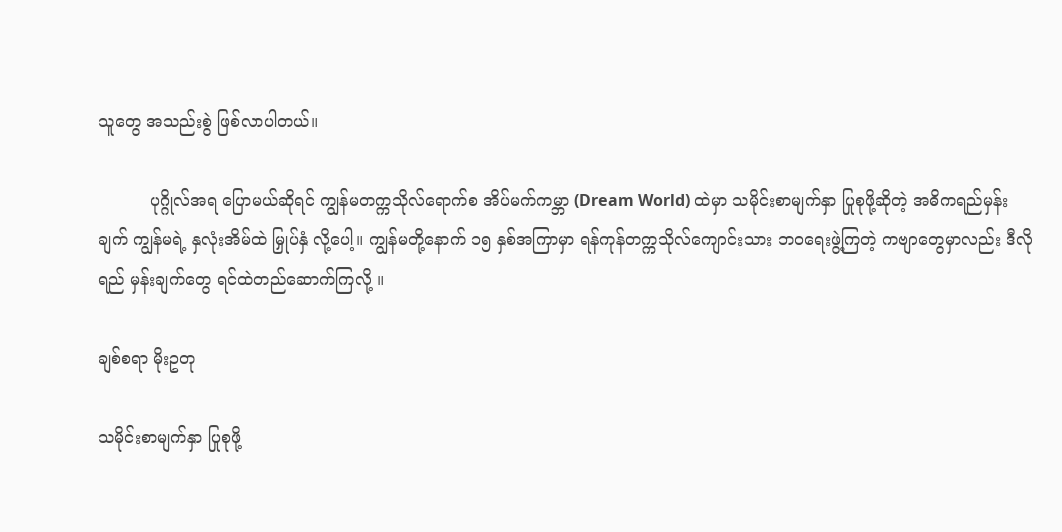သူတွေ အသည်းစွဲ ဖြစ်လာပါတယ်။

          ပုဂ္ဂိုလ်အရ ပြောမယ်ဆိုရင် ကျွန်မတက္ကသိုလ်ရောက်စ အိပ်မက်ကမ္ဘာ (Dream World) ထဲမှာ သမိုင်းစာမျက်နှာ ပြုစုဖို့ဆိုတဲ့ အဓိကရည်မှန်းချက် ကျွန်မရဲ့ နှလုံးအိမ်ထဲ မြှုပ်နှံ လို့ပေါ့။ ကျွန်မတို့နောက် ၁၅ နှစ်အကြာမှာ ရန်ကုန်တက္ကသိုလ်ကျောင်းသား ဘဝရေးဖွဲ့ကြတဲ့ ကဗျာတွေမှာလည်း ဒီလိုရည် မှန်းချက်တွေ ရင်ထဲတည်ဆောက်ကြလို့ ။

ချစ်စရာ မိုးဥတု

သမိုင်းစာမျက်နှာ ပြုစုဖို့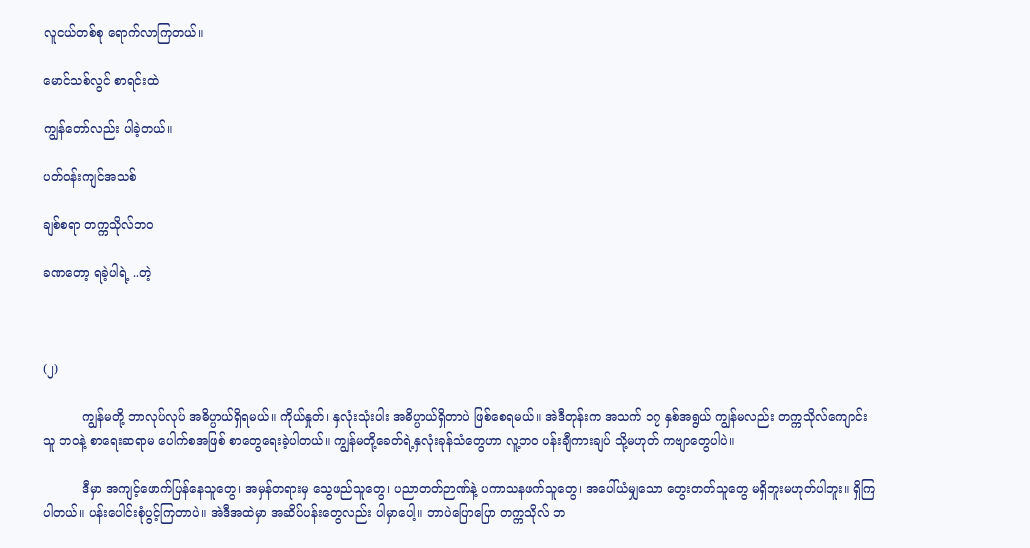လူငယ်တစ်စု ရောက်လာကြတယ်။

မောင်သစ်လွင် စာရင်းထဲ

ကျွန်တော်လည်း ပါခဲ့တယ်။

ပတ်ဝန်းကျင်အသစ်

ချစ်စရာ တက္ကသိုလ်ဘဝ

ခဏတော့ ရခဲ့ပါရဲ့ ..တဲ့



(၂)

          ကျွန်မတို့ ဘာလုပ်လုပ် အဓိပ္ပာယ်ရှိရမယ်။ ကိုယ်နှုတ်၊ နှလုံးသုံးပါး အဓိပ္ပာယ်ရှိတာပဲ ဖြစ်စေရမယ်။ အဲဒီတုန်းက အသက် ၁၇ နှစ်အရွယ် ကျွန်မလည်း တက္ကသိုလ်ကျောင်းသူ ဘဝနဲ့ စာရေးဆရာမ ပေါက်စအဖြစ် စာတွေရေးခဲ့ပါတယ်။ ကျွန်မတို့ခေတ်ရဲ့နှလုံးခုန်သံတွေဟာ လူ့ဘဝ ပန်းချီကားချပ် သို့မဟုတ် ကဗျာတွေပါပဲ။

          ဒီမှာ အကျင့်ဖောက်ပြန်နေသူတွေ၊ အမှန်တရားမှ သွေဖည်သူတွေ၊ ပညာတတ်ဉာဏ်နဲ့ ပကာသနဖက်သူတွေ၊ အပေါ်ယံမျှသော တွေးတတ်သူတွေ မရှိဘူးမဟုတ်ပါဘူး။ ရှိကြပါတယ်။ ပန်းပေါင်းစုံပွင့်ကြတာပဲ။ အဲဒီအထဲမှာ အဆိပ်ပန်းတွေလည်း ပါမှာပေါ့။ ဘာပဲပြောပြော တက္ကသိုလ် ဘ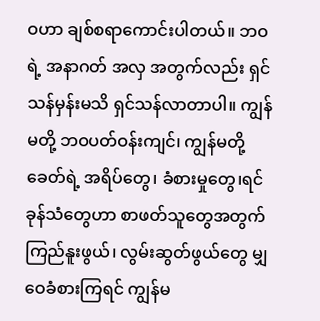ဝဟာ ချစ်စရာကောင်းပါတယ်။ ဘဝရဲ့ အနာဂတ် အလှ အတွက်လည်း ရှင်သန်မှန်းမသိ ရှင်သန်လာတာပါ။ ကျွန်မတို့ ဘဝပတ်ဝန်းကျင်၊ ကျွန်မတို့ ခေတ်ရဲ့ အရိပ်တွေ၊ ခံစားမှုတွေ၊ရင်ခုန်သံတွေဟာ စာဖတ်သူတွေအတွက် ကြည်နူးဖွယ်၊ လွမ်းဆွတ်ဖွယ်တွေ မျှဝေခံစားကြရင် ကျွန်မ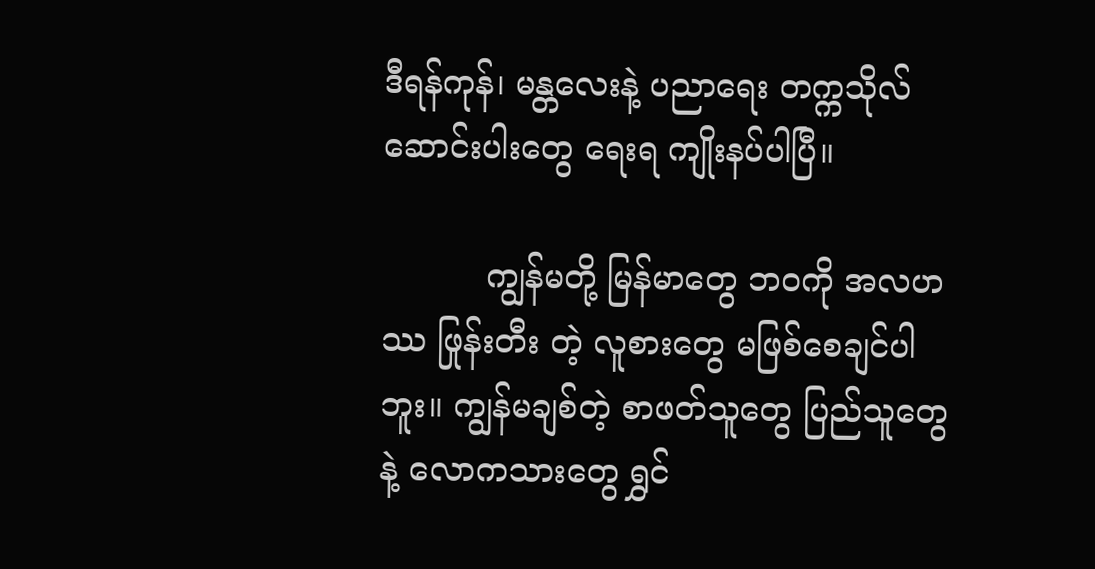ဒီရန်ကုန်၊ မန္တလေးနဲ့ ပညာရေး တက္ကသိုလ် ဆောင်းပါးတွေ ရေးရ ကျိုးနပ်ပါပြီ။

          ကျွန်မတို့ မြန်မာတွေ ဘဝကို အလဟဿ ဖြုန်းတီး တဲ့ လူစားတွေ မဖြစ်စေချင်ပါဘူး။ ကျွန်မချစ်တဲ့ စာဖတ်သူတွေ ပြည်သူတွေနဲ့ လောကသားတွေ ရွှင်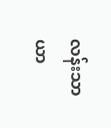လန်းသာယာ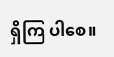ရှိကြ ပါစေ။